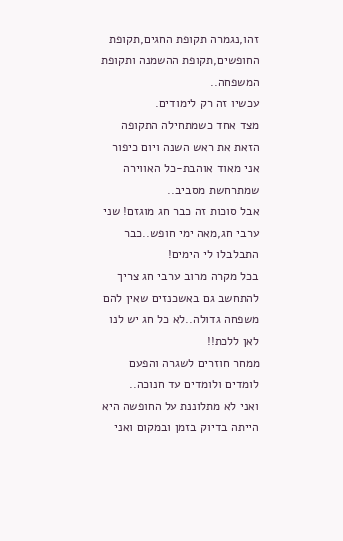זהו,נגמרה תקופת החגים,תקופת החופשים,תקופת ההשמנה ותקופת המשפחה..
עכשיו זה רק לימודים.
מצד אחד כשמתחילה התקופה הזאת את ראש השנה ויום כיפור אני מאוד אוהבת-כל האווירה שמתרחשת מסביב..
אבל סוכות זה כבר חג מוגזם! שני ערבי חג,מאה ימי חופש..כבר התבלבלו לי הימים!
בכל מקרה מרוב ערבי חג צריך להתחשב גם באשכנזים שאין להם משפחה גדולה..לא כל חג יש לנו לאן ללכת!!
ממחר חוזרים לשגרה והפעם לומדים ולומדים עד חנוכה..
ואני לא מתלוננת על החופשה היא הייתה בדיוק בזמן ובמקום ואני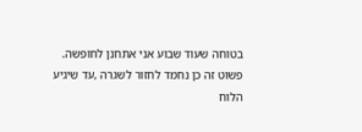בטוחה שעוד שבוע אני אתחנן לחופשה.
פשוט זה כן נחמד לחזור לשגרה ,עד שיגיע הלוח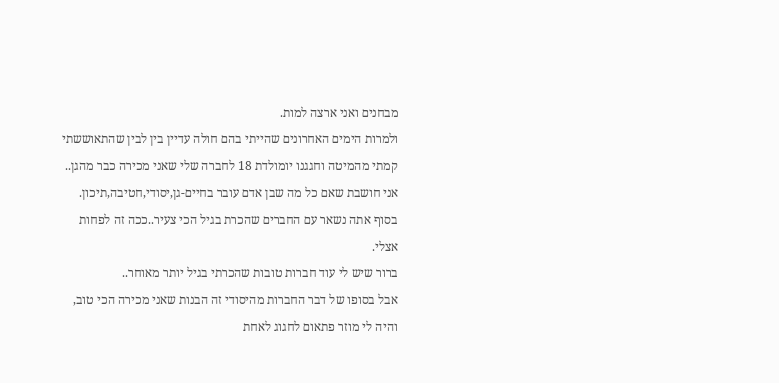מבחנים ואני ארצה למות.
ולמרות הימים האחרונים שהייתי בהם חולה עדיין בין לבין שהתאוששתי קמתי מהמיטה וחגגנו יומולדת 18 לחברה שלי שאני מכירה כבר מהגן..
אני חושבת שאם כל מה שבן אדם עובר בחיים-גן,יסודי,חטיבה,תיכון.
בסוף אתה נשאר עם החברים שהכרת בגיל הכי צעיר..ככה זה לפחות אצלי.
ברור שיש לי עוד חברות טובות שהכרתי בגיל יותר מאוחר..
אבל בסופו של דבר החברות מהיסודי זה הבנות שאני מכירה הכי טוב, והיה לי מוזר פתאום לחגוג לאחת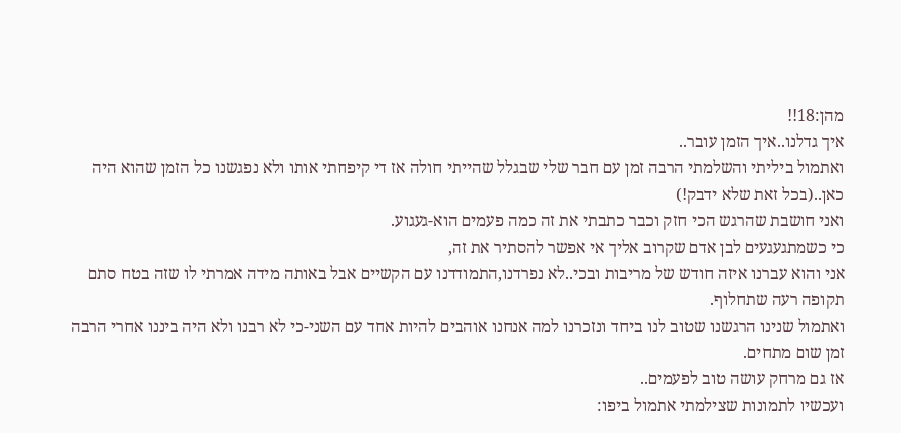מהן:18!!
איך גדלנו..איך הזמן עובר..
ואתמול ביליתי והשלמתי הרבה זמן עם חבר שלי שבגלל שהייתי חולה אז די קיפחתי אותו ולא נפגשנו כל הזמן שהוא היה כאן..(בכל זאת שלא ידבק!)
ואני חושבת שהרגש הכי חזק וכבר כתבתי את זה כמה פעמים הוא-געגוע.
כי כשמתגעגעים לבן אדם שקרוב אליך אי אפשר להסתיר את זה,
אני והוא עברנו איזה חודש של מריבות ובכי..לא נפרדנו,התמודדנו עם הקשיים אבל באותה מידה אמרתי לו שזה בטח סתם תקופה רעה שתחלוף.
ואתמול שנינו הרגשנו שטוב לנו ביחד ונזכרנו למה אנחנו אוהבים להיות אחד עם השני-כי לא רבנו ולא היה ביננו אחרי הרבה זמן שום מתחים.
אז גם מרחק עושה טוב לפעמים..
ועכשיו לתמונות שצילמתי אתמול ביפו: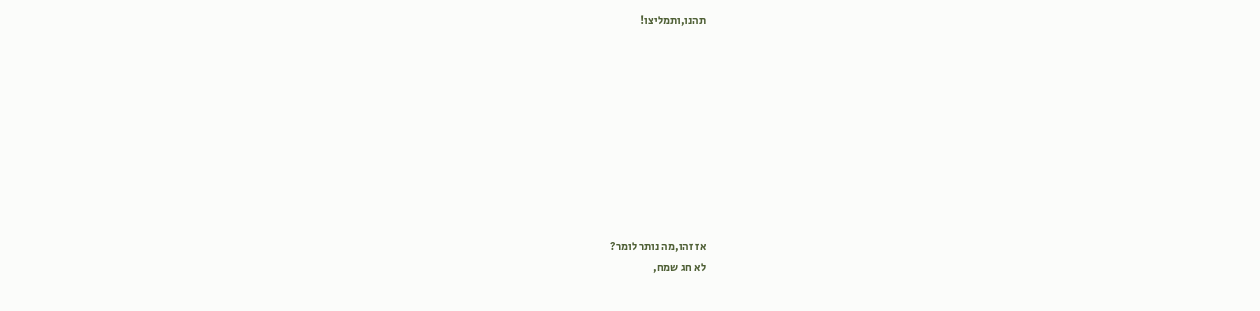תהנו,ותמליצו!










אז זהו,מה נותר לומר?
לא חג שמח,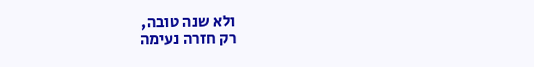ולא שנה טובה,
רק חזרה נעימה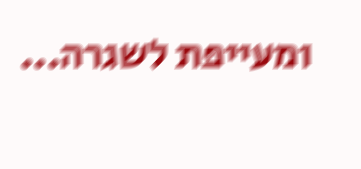ומעייפת לשגרה...